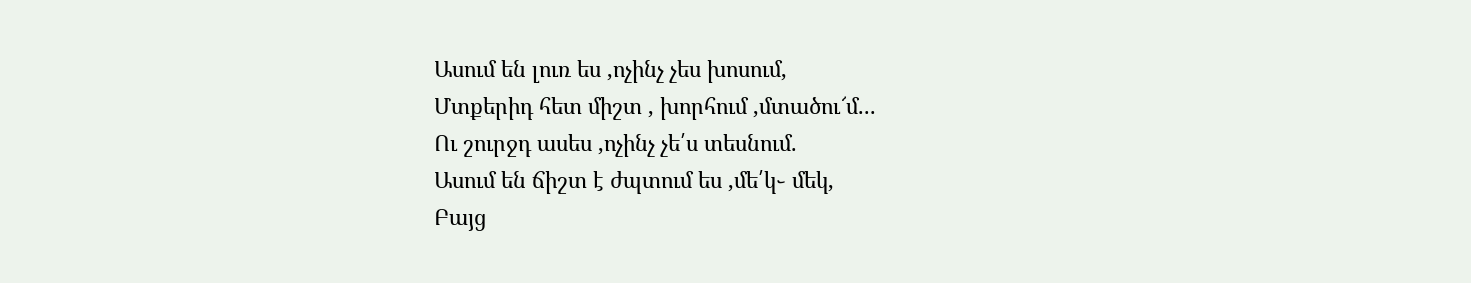Ասում են լուռ ես ,ոչինչ չես խոսում,
Մտքերիդ հետ միշտ , խորհում ,մտածու՜մ...
Ու շուրջդ ասես ,ոչինչ չե՛ս տեսնում.
Ասում են ճիշտ է ժպտում ես ,մե՛կ֊ մեկ,
Բայց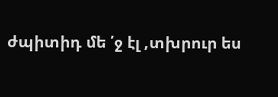ժպիտիդ մե ՛ջ էլ ,տխրուր ես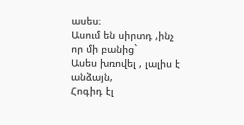ասես։
Ասում են սիրտդ ,ինչ որ մի բանից`
Ասես խռովել , լալիս է անձայն,
Հոգիդ էլ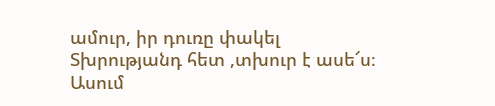ամուր, իր դուռը փակել
Տխրությանդ հետ ,տխուր է ասե՜ս։
Ասում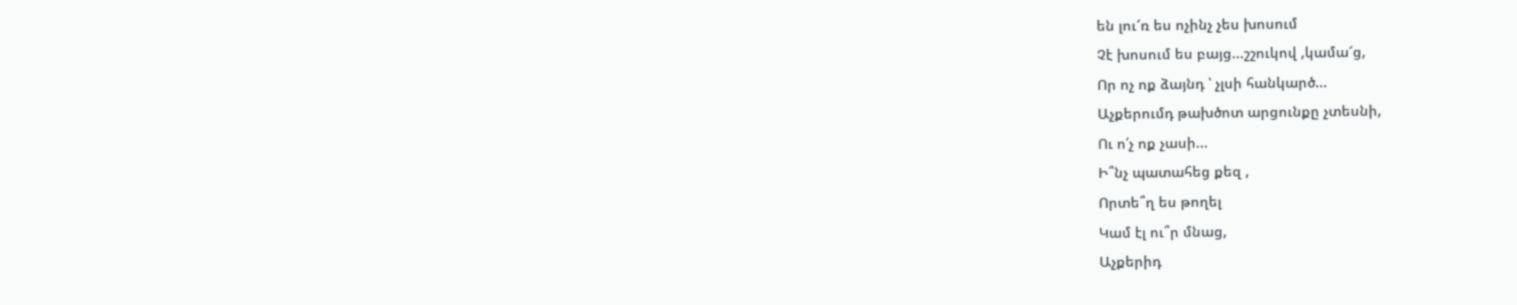են լու՜ռ ես ոչինչ չես խոսում
Չէ խոսում ես բայց...շշուկով ,կամա՜ց,
Որ ոչ ոք ձայնդ ՝ չլսի հանկարծ...
Աչքերումդ թախծոտ արցունքը չտեսնի,
Ու ո՛չ ոք չասի...
Ի՞նչ պատահեց քեզ ,
Որտե՞ղ ես թողել
Կամ էլ ու՞ր մնաց,
Աչքերիդ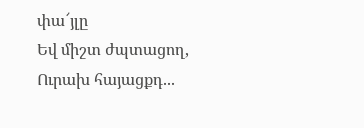փա՜յլը
Եվ միշտ ժպտացող,
Ուրախ հայացքդ...